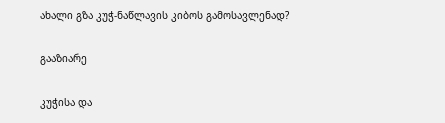ახალი გზა კუჭ-ნაწლავის კიბოს გამოსავლენად?

გააზიარე

კუჭისა და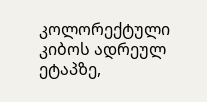კოლორექტული კიბოს ადრეულ ეტაპზე,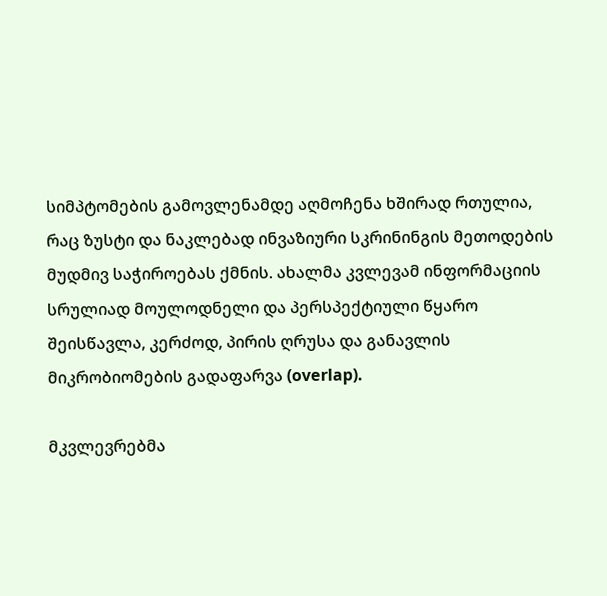სიმპტომების გამოვლენამდე აღმოჩენა ხშირად რთულია, რაც ზუსტი და ნაკლებად ინვაზიური სკრინინგის მეთოდების მუდმივ საჭიროებას ქმნის. ახალმა კვლევამ ინფორმაციის სრულიად მოულოდნელი და პერსპექტიული წყარო შეისწავლა, კერძოდ, პირის ღრუსა და განავლის მიკრობიომების გადაფარვა (overlap).

მკვლევრებმა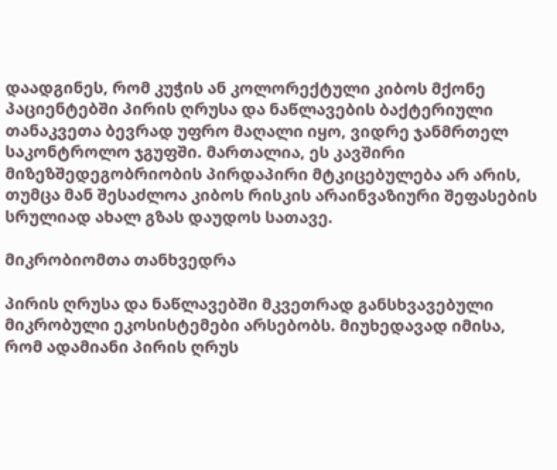დაადგინეს, რომ კუჭის ან კოლორექტული კიბოს მქონე პაციენტებში პირის ღრუსა და ნაწლავების ბაქტერიული თანაკვეთა ბევრად უფრო მაღალი იყო, ვიდრე ჯანმრთელ საკონტროლო ჯგუფში. მართალია, ეს კავშირი მიზეზშედეგობრიობის პირდაპირი მტკიცებულება არ არის, თუმცა მან შესაძლოა კიბოს რისკის არაინვაზიური შეფასების სრულიად ახალ გზას დაუდოს სათავე.

მიკრობიომთა თანხვედრა

პირის ღრუსა და ნაწლავებში მკვეთრად განსხვავებული მიკრობული ეკოსისტემები არსებობს. მიუხედავად იმისა, რომ ადამიანი პირის ღრუს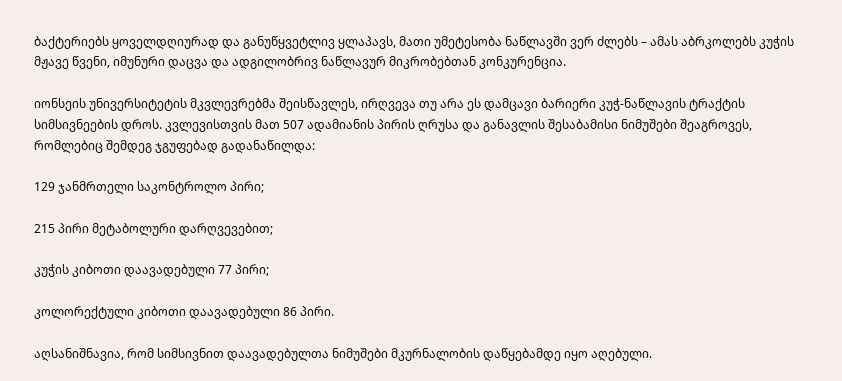ბაქტერიებს ყოველდღიურად და განუწყვეტლივ ყლაპავს, მათი უმეტესობა ნაწლავში ვერ ძლებს – ამას აბრკოლებს კუჭის მჟავე წვენი, იმუნური დაცვა და ადგილობრივ ნაწლავურ მიკრობებთან კონკურენცია.

იონსეის უნივერსიტეტის მკვლევრებმა შეისწავლეს, ირღვევა თუ არა ეს დამცავი ბარიერი კუჭ-ნაწლავის ტრაქტის სიმსივნეების დროს. კვლევისთვის მათ 507 ადამიანის პირის ღრუსა და განავლის შესაბამისი ნიმუშები შეაგროვეს, რომლებიც შემდეგ ჯგუფებად გადანაწილდა:

129 ჯანმრთელი საკონტროლო პირი;

215 პირი მეტაბოლური დარღვევებით;

კუჭის კიბოთი დაავადებული 77 პირი;

კოლორექტული კიბოთი დაავადებული 86 პირი.

აღსანიშნავია, რომ სიმსივნით დაავადებულთა ნიმუშები მკურნალობის დაწყებამდე იყო აღებული.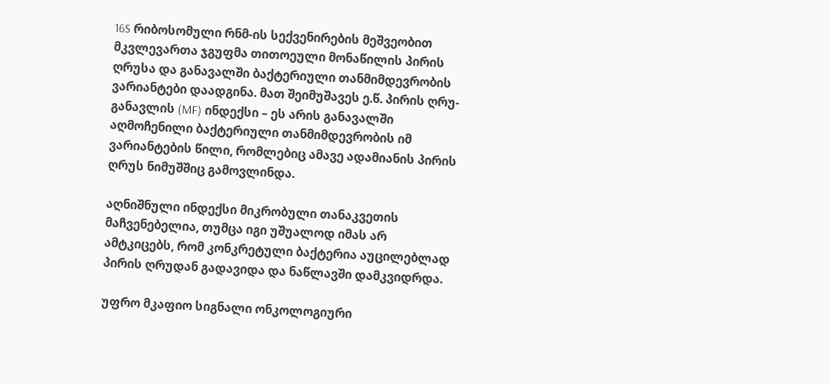16S რიბოსომული რნმ-ის სექვენირების მეშვეობით მკვლევართა ჯგუფმა თითოეული მონაწილის პირის ღრუსა და განავალში ბაქტერიული თანმიმდევრობის ვარიანტები დაადგინა. მათ შეიმუშავეს ე.წ. პირის ღრუ-განავლის (MF) ინდექსი – ეს არის განავალში აღმოჩენილი ბაქტერიული თანმიმდევრობის იმ ვარიანტების წილი, რომლებიც ამავე ადამიანის პირის ღრუს ნიმუშშიც გამოვლინდა.

აღნიშნული ინდექსი მიკრობული თანაკვეთის მაჩვენებელია, თუმცა იგი უშუალოდ იმას არ ამტკიცებს, რომ კონკრეტული ბაქტერია აუცილებლად პირის ღრუდან გადავიდა და ნაწლავში დამკვიდრდა.

უფრო მკაფიო სიგნალი ონკოლოგიური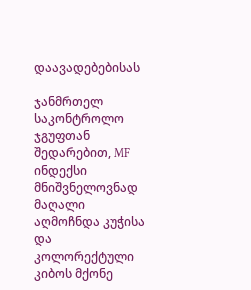დაავადებებისას

ჯანმრთელ საკონტროლო ჯგუფთან შედარებით, MF ინდექსი მნიშვნელოვნად მაღალი აღმოჩნდა კუჭისა და კოლორექტული კიბოს მქონე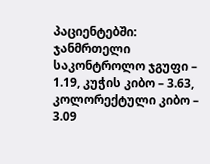პაციენტებში: ჯანმრთელი საკონტროლო ჯგუფი – 1.19, კუჭის კიბო – 3.63, კოლორექტული კიბო – 3.09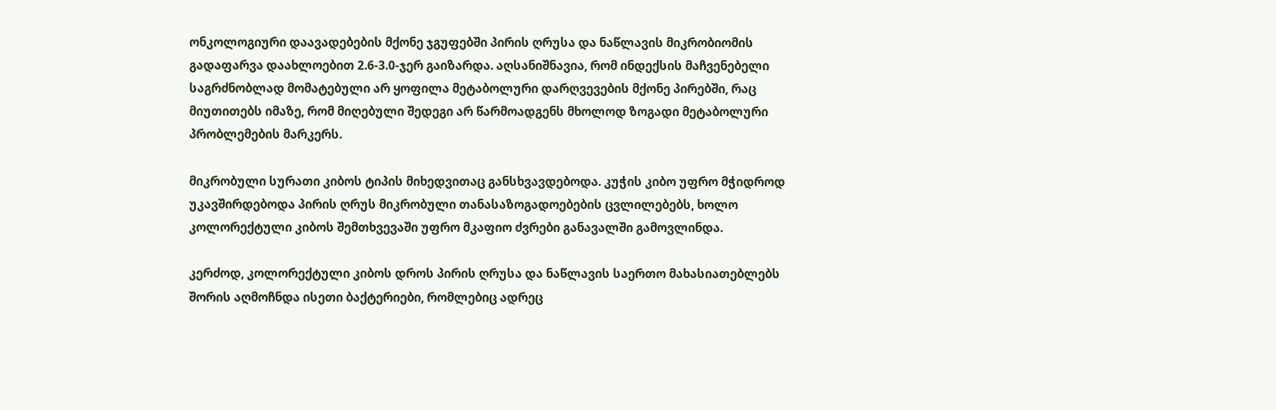ონკოლოგიური დაავადებების მქონე ჯგუფებში პირის ღრუსა და ნაწლავის მიკრობიომის გადაფარვა დაახლოებით 2.6-3.0-ჯერ გაიზარდა. აღსანიშნავია, რომ ინდექსის მაჩვენებელი საგრძნობლად მომატებული არ ყოფილა მეტაბოლური დარღვევების მქონე პირებში, რაც მიუთითებს იმაზე, რომ მიღებული შედეგი არ წარმოადგენს მხოლოდ ზოგადი მეტაბოლური პრობლემების მარკერს.

მიკრობული სურათი კიბოს ტიპის მიხედვითაც განსხვავდებოდა. კუჭის კიბო უფრო მჭიდროდ უკავშირდებოდა პირის ღრუს მიკრობული თანასაზოგადოებების ცვლილებებს, ხოლო კოლორექტული კიბოს შემთხვევაში უფრო მკაფიო ძვრები განავალში გამოვლინდა.

კერძოდ, კოლორექტული კიბოს დროს პირის ღრუსა და ნაწლავის საერთო მახასიათებლებს შორის აღმოჩნდა ისეთი ბაქტერიები, რომლებიც ადრეც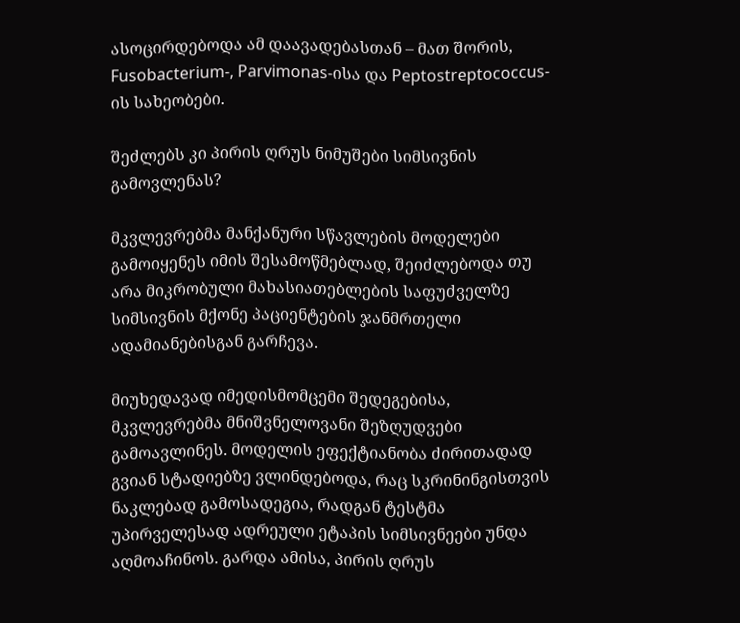ასოცირდებოდა ამ დაავადებასთან – მათ შორის, Fusobacterium-, Parvimonas-ისა და Peptostreptococcus-ის სახეობები.

შეძლებს კი პირის ღრუს ნიმუშები სიმსივნის გამოვლენას?

მკვლევრებმა მანქანური სწავლების მოდელები გამოიყენეს იმის შესამოწმებლად, შეიძლებოდა თუ არა მიკრობული მახასიათებლების საფუძველზე სიმსივნის მქონე პაციენტების ჯანმრთელი ადამიანებისგან გარჩევა.

მიუხედავად იმედისმომცემი შედეგებისა, მკვლევრებმა მნიშვნელოვანი შეზღუდვები გამოავლინეს. მოდელის ეფექტიანობა ძირითადად გვიან სტადიებზე ვლინდებოდა, რაც სკრინინგისთვის ნაკლებად გამოსადეგია, რადგან ტესტმა უპირველესად ადრეული ეტაპის სიმსივნეები უნდა აღმოაჩინოს. გარდა ამისა, პირის ღრუს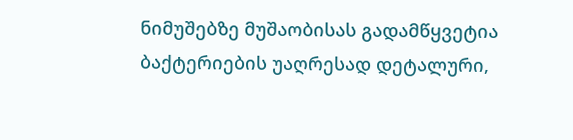ნიმუშებზე მუშაობისას გადამწყვეტია ბაქტერიების უაღრესად დეტალური,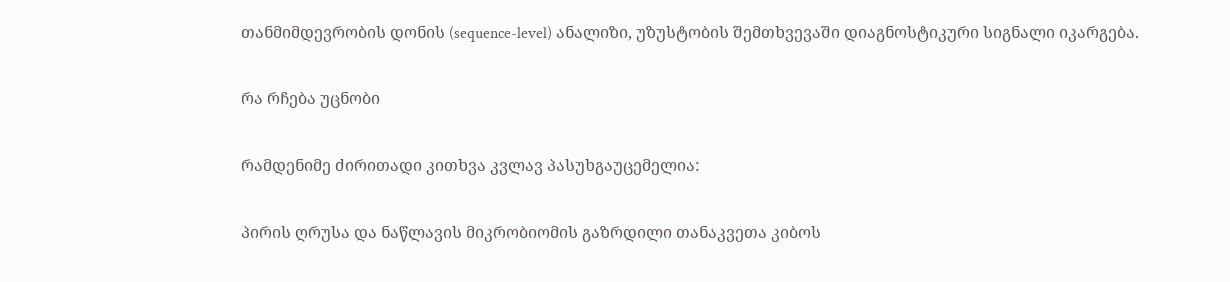თანმიმდევრობის დონის (sequence-level) ანალიზი, უზუსტობის შემთხვევაში დიაგნოსტიკური სიგნალი იკარგება.

რა რჩება უცნობი

რამდენიმე ძირითადი კითხვა კვლავ პასუხგაუცემელია:

პირის ღრუსა და ნაწლავის მიკრობიომის გაზრდილი თანაკვეთა კიბოს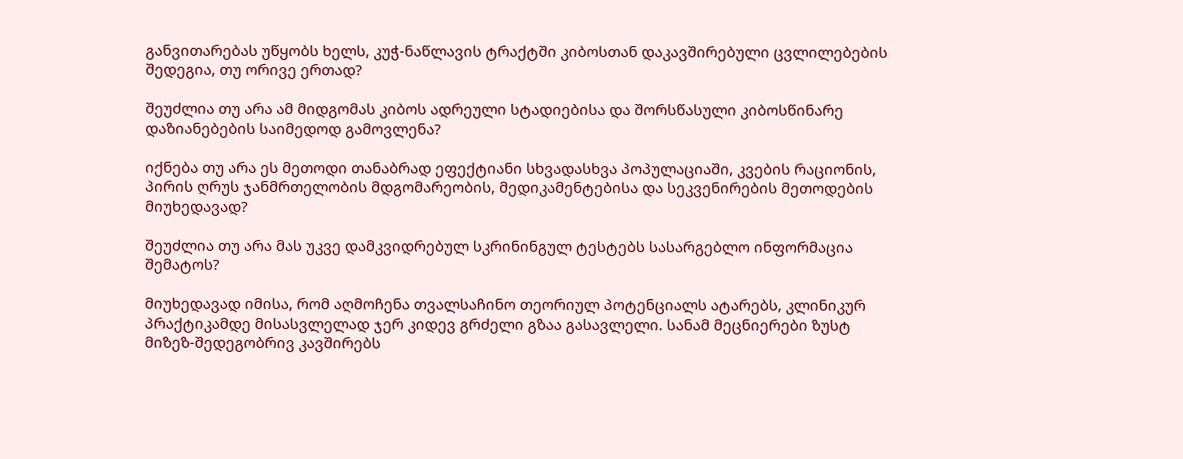განვითარებას უწყობს ხელს, კუჭ-ნაწლავის ტრაქტში კიბოსთან დაკავშირებული ცვლილებების შედეგია, თუ ორივე ერთად?

შეუძლია თუ არა ამ მიდგომას კიბოს ადრეული სტადიებისა და შორსწასული კიბოსწინარე დაზიანებების საიმედოდ გამოვლენა?

იქნება თუ არა ეს მეთოდი თანაბრად ეფექტიანი სხვადასხვა პოპულაციაში, კვების რაციონის, პირის ღრუს ჯანმრთელობის მდგომარეობის, მედიკამენტებისა და სეკვენირების მეთოდების მიუხედავად?

შეუძლია თუ არა მას უკვე დამკვიდრებულ სკრინინგულ ტესტებს სასარგებლო ინფორმაცია შემატოს?

მიუხედავად იმისა, რომ აღმოჩენა თვალსაჩინო თეორიულ პოტენციალს ატარებს, კლინიკურ პრაქტიკამდე მისასვლელად ჯერ კიდევ გრძელი გზაა გასავლელი. სანამ მეცნიერები ზუსტ მიზეზ-შედეგობრივ კავშირებს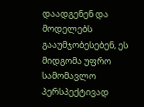დაადგენენ და მოდელებს გააუმჯობესებენ, ეს მიდგომა უფრო სამომავლო პერსპექტივად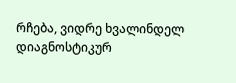რჩება, ვიდრე ხვალინდელ დიაგნოსტიკურ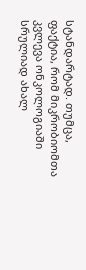სტანდარტად. თუმცა, ფაქტია, რომ მიკრობიომთა კვლევა ონკოლოგიაში სრულიად ახალ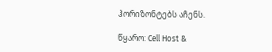ჰორიზონტებს აჩენს.

წყარო: Cell Host &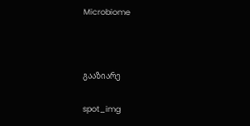Microbiome



გააზიარე

spot_img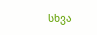სხვა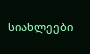სიახლეები